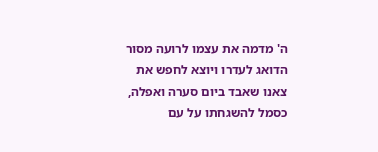ה' מדמה את עצמו לרועה מסור הדואג לעדרו ויוצא לחפש את צאנו שאבד ביום סערה ואפלה, כסמל להשגחתו על עם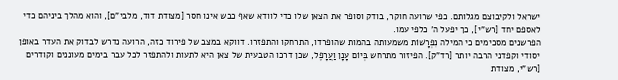ישראל ולקיבוצם מגלותם. כפי שרועה חוקר, בודק וסופר את הצאן שלו כדי לוודא שאף כבש אינו חסר [מצודת דוד, מלבי"ם], והוא מהלך ביניהם כדי לאספם יחד [רש"י], כך יפעל ה' כלפי עמו.
הפרשנים מסכימים כי המילה נִפְרָשׁוֹת משמעותה בהמות שהופרדו, התרחקו והתפזרו. דווקא במצב של פירוד כזה, הרועה נדרש לבדוק את העדר באופן יסודי וקפדני הרבה יותר [רד"ק]. הפיזור מתרחש בְּיוֹם עָנָן וַעֲרָפֶל, שכן דרכו הטבעית של צאן היא לתעות ולהתפזר לכל עבר בימים מעוננים וקודרים [רש"י, מצודת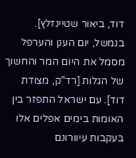דוד, ביאור שטיינזלץ].
בנמשל, יום הענן והערפל מסמל את היום המר והחשוך של הגלות [רד"ק, מצודת דוד]. עם ישראל התפזר בין האומות בימים אפלים אלו בעקבות עיוורונם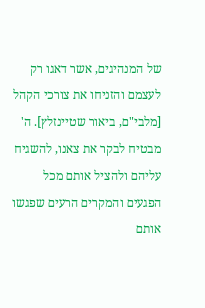של המנהיגים, אשר דאגו רק לעצמם והזניחו את צורכי הקהל [מלבי"ם, ביאור שטיינזלץ]. ה' מבטיח לבקר את צאנו, להשגיח עליהם ולהציל אותם מכל הפגעים והמקרים הרעים שפגשו אותם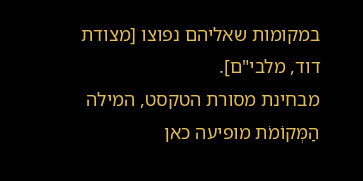במקומות שאליהם נפוצו [מצודת דוד, מלבי"ם].
מבחינת מסורת הטקסט, המילה הַמְּקוֹמֹת מופיעה כאן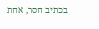בכתיב חסר, אחת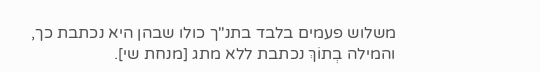משלוש פעמים בלבד בתנ"ך כולו שבהן היא נכתבת כך, והמילה בְתוֹךְ נכתבת ללא מתג [מנחת שי].